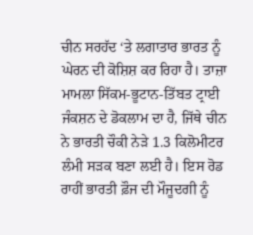ਚੀਨ ਸਰਹੱਦ ‘ਤੇ ਲਗਾਤਾਰ ਭਾਰਤ ਨੂੰ ਘੇਰਨ ਦੀ ਕੋਸ਼ਿਸ਼ ਕਰ ਰਿਹਾ ਹੈ। ਤਾਜ਼ਾ ਮਾਮਲਾ ਸਿੱਕਮ-ਭੂਟਾਨ-ਤਿੱਬਤ ਟ੍ਰਾਈ ਜੰਕਸ਼ਨ ਦੇ ਡੋਕਲਾਮ ਦਾ ਹੈ, ਜਿੱਥੇ ਚੀਨ ਨੇ ਭਾਰਤੀ ਚੌਕੀ ਨੇੜੇ 1.3 ਕਿਲੋਮੀਟਰ ਲੰਮੀ ਸੜਕ ਬਣਾ ਲਈ ਹੈ। ਇਸ ਰੋਡ ਰਾਹੀਂ ਭਾਰਤੀ ਫ਼ੌਜ ਦੀ ਮੌਜੂਦਗੀ ਨੂੰ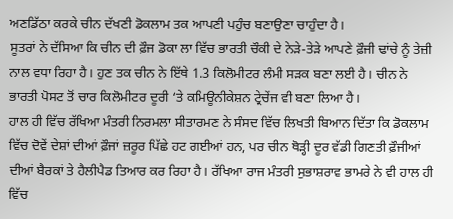ਅਣਡਿੱਠਾ ਕਰਕੇ ਚੀਨ ਦੱਖਣੀ ਡੋਕਲਾਮ ਤਕ ਆਪਣੀ ਪਹੁੰਚ ਬਣਾਉਣਾ ਚਾਹੁੰਦਾ ਹੈ।
ਸੂਤਰਾਂ ਨੇ ਦੱਸਿਆ ਕਿ ਚੀਨ ਦੀ ਫ਼ੌਜ ਡੋਕਾ ਲਾ ਵਿੱਚ ਭਾਰਤੀ ਚੌਕੀ ਦੇ ਨੇੜੇ-ਤੇੜੇ ਆਪਣੇ ਫ਼ੌਜੀ ਢਾਂਚੇ ਨੂੰ ਤੇਜ਼ੀ ਨਾਲ ਵਧਾ ਰਿਹਾ ਹੈ। ਹੁਣ ਤਕ ਚੀਨ ਨੇ ਇੱਥੇ 1.3 ਕਿਲੋਮੀਟਰ ਲੰਮੀ ਸੜਕ ਬਣਾ ਲਈ ਹੈ। ਚੀਨ ਨੇ ਭਾਰਤੀ ਪੋਸਟ ਤੋਂ ਚਾਰ ਕਿਲੋਮੀਟਰ ਦੂਰੀ ‘ਤੇ ਕਮਿਊਨੀਕੇਸ਼ਨ ਟ੍ਰੇਚੇਂਜ ਵੀ ਬਣਾ ਲਿਆ ਹੈ।
ਹਾਲ ਹੀ ਵਿੱਚ ਰੱਖਿਆ ਮੰਤਰੀ ਨਿਰਮਲਾ ਸੀਤਾਰਮਣ ਨੇ ਸੰਸਦ ਵਿੱਚ ਲਿਖਤੀ ਬਿਆਨ ਦਿੱਤਾ ਕਿ ਡੋਕਲਾਮ ਵਿੱਚ ਦੋਵੇਂ ਦੇਸ਼ਾਂ ਦੀਆਂ ਫ਼ੌਜਾਂ ਜ਼ਰੂਰ ਪਿੱਛੇ ਹਟ ਗਈਆਂ ਹਨ, ਪਰ ਚੀਨ ਥੋੜ੍ਹੀ ਦੂਰ ਵੱਡੀ ਗਿਣਤੀ ਫ਼ੌਜੀਆਂ ਦੀਆਂ ਬੈਰਕਾਂ ਤੇ ਹੈਲੀਪੈਡ ਤਿਆਰ ਕਰ ਰਿਹਾ ਹੈ। ਰੱਖਿਆ ਰਾਜ ਮੰਤਰੀ ਸੁਭਾਸ਼ਰਾਵ ਭਾਮਰੇ ਨੇ ਵੀ ਹਾਲ ਹੀ ਵਿੱਚ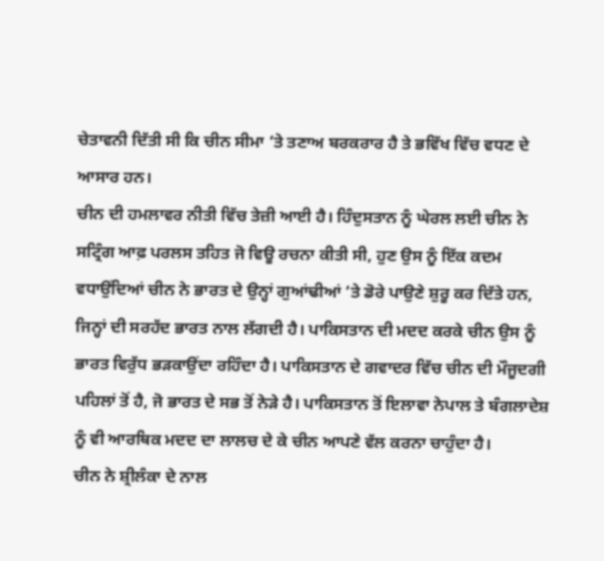ਚੇਤਾਵਨੀ ਦਿੱਤੀ ਸੀ ਕਿ ਚੀਨ ਸੀਮਾ ‘ਤੇ ਤਣਾਅ ਬਰਕਰਾਰ ਹੈ ਤੇ ਭਵਿੱਖ ਵਿੱਚ ਵਧਣ ਦੇ ਆਸਾਰ ਹਨ।
ਚੀਨ ਦੀ ਹਮਲਾਵਰ ਨੀਤੀ ਵਿੱਚ ਤੇਜ਼ੀ ਆਈ ਹੈ। ਹਿੰਦੁਸਤਾਨ ਨੂੰ ਘੇਰਲ ਲਈ ਚੀਨ ਨੇ ਸਟ੍ਰਿੰਗ ਆਫ਼ ਪਰਲਸ ਤਹਿਤ ਜੋ ਵਿਊ ਰਚਨਾ ਕੀਤੀ ਸੀ, ਹੁਣ ਉਸ ਨੂੰ ਇੱਕ ਕਦਮ ਵਧਾਉਂਦਿਆਂ ਚੀਨ ਨੇ ਭਾਰਤ ਦੇ ਉਨ੍ਹਾਂ ਗੁਆਂਢੀਆਂ ‘ਤੇ ਡੋਰੇ ਪਾਉਣੇ ਸ਼ੁਰੂ ਕਰ ਦਿੱਤੇ ਹਨ, ਜਿਨ੍ਹਾਂ ਦੀ ਸਰਹੱਦ ਭਾਰਤ ਨਾਲ ਲੱਗਦੀ ਹੈ। ਪਾਕਿਸਤਾਨ ਦੀ ਮਦਦ ਕਰਕੇ ਚੀਨ ਉਸ ਨੂੰ ਭਾਰਤ ਵਿਰੁੱਧ ਭੜਕਾਉਂਦਾ ਰਹਿੰਦਾ ਹੈ। ਪਾਕਿਸਤਾਨ ਦੇ ਗਵਾਦਰ ਵਿੱਚ ਚੀਨ ਦੀ ਮੌਜੂਦਗੀ ਪਹਿਲਾਂ ਤੋਂ ਹੈ, ਜੋ ਭਾਰਤ ਦੇ ਸਭ ਤੋਂ ਨੇੜੇ ਹੈ। ਪਾਕਿਸਤਾਨ ਤੋਂ ਇਲਾਵਾ ਨੇਪਾਲ ਤੇ ਬੰਗਲਾਦੇਸ਼ ਨੂੰ ਵੀ ਆਰਥਿਕ ਮਦਦ ਦਾ ਲਾਲਚ ਦੇ ਕੇ ਚੀਨ ਆਪਣੇ ਵੱਲ ਕਰਨਾ ਚਾਹੁੰਦਾ ਹੈ।
ਚੀਨ ਨੇ ਸ਼੍ਰੀਲੰਕਾ ਦੇ ਨਾਲ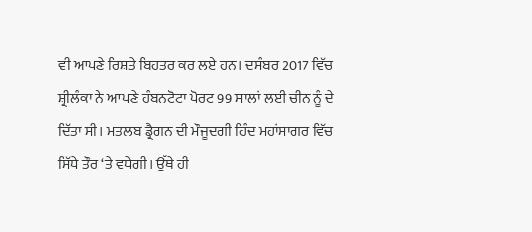ਵੀ ਆਪਣੇ ਰਿਸ਼ਤੇ ਬਿਹਤਰ ਕਰ ਲਏ ਹਨ। ਦਸੰਬਰ 2017 ਵਿੱਚ ਸ਼੍ਰੀਲੰਕਾ ਨੇ ਆਪਣੇ ਹੰਬਨਟੋਟਾ ਪੋਰਟ 99 ਸਾਲਾਂ ਲਈ ਚੀਨ ਨੂੰ ਦੇ ਦਿੱਤਾ ਸੀ। ਮਤਲਬ ਡ੍ਰੈਗਨ ਦੀ ਮੌਜੂਦਗੀ ਹਿੰਦ ਮਹਾਂਸਾਗਰ ਵਿੱਚ ਸਿੱਧੇ ਤੌਰ ‘ਤੇ ਵਧੇਗੀ। ਉੱਥੇ ਹੀ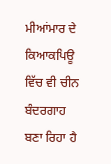ਮੀਆਂਮਾਰ ਦੇ ਕਿਆਕਪਿਊ ਵਿੱਚ ਵੀ ਚੀਨ ਬੰਦਰਗਾਹ ਬਣਾ ਰਿਹਾ ਹੈ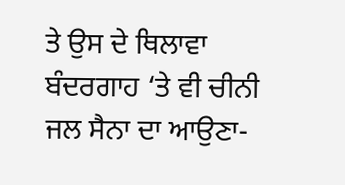ਤੇ ਉਸ ਦੇ ਥਿਲਾਵਾ ਬੰਦਰਗਾਹ ‘ਤੇ ਵੀ ਚੀਨੀ ਜਲ ਸੈਨਾ ਦਾ ਆਉਣਾ-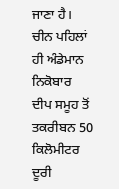ਜਾਣਾ ਹੈ। ਚੀਨ ਪਹਿਲਾਂ ਹੀ ਅੰਡੇਮਾਨ ਨਿਕੋਬਾਰ ਦੀਪ ਸਮੂਹ ਤੋਂ ਤਕਰੀਬਨ 50 ਕਿਲੋਮੀਟਰ ਦੂਰੀ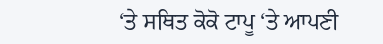‘ਤੇ ਸਥਿਤ ਕੋਕੋ ਟਾਪੂ ‘ਤੇ ਆਪਣੀ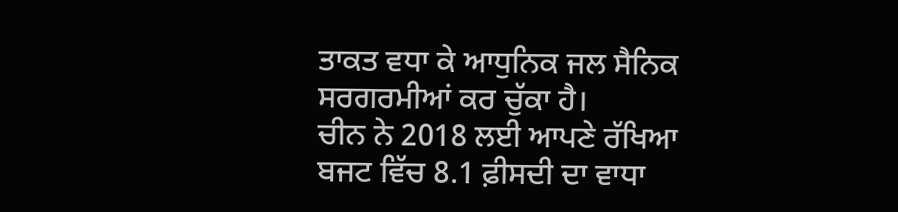ਤਾਕਤ ਵਧਾ ਕੇ ਆਧੁਨਿਕ ਜਲ ਸੈਨਿਕ ਸਰਗਰਮੀਆਂ ਕਰ ਚੁੱਕਾ ਹੈ।
ਚੀਨ ਨੇ 2018 ਲਈ ਆਪਣੇ ਰੱਖਿਆ ਬਜਟ ਵਿੱਚ 8.1 ਫ਼ੀਸਦੀ ਦਾ ਵਾਧਾ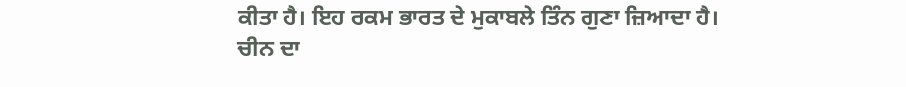ਕੀਤਾ ਹੈ। ਇਹ ਰਕਮ ਭਾਰਤ ਦੇ ਮੁਕਾਬਲੇ ਤਿੰਨ ਗੁਣਾ ਜ਼ਿਆਦਾ ਹੈ। ਚੀਨ ਦਾ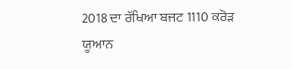2018 ਦਾ ਰੱਖਿਆ ਬਜਟ 1110 ਕਰੋੜ ਯੂਆਨ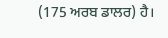(175 ਅਰਬ ਡਾਲਰ) ਹੈ।